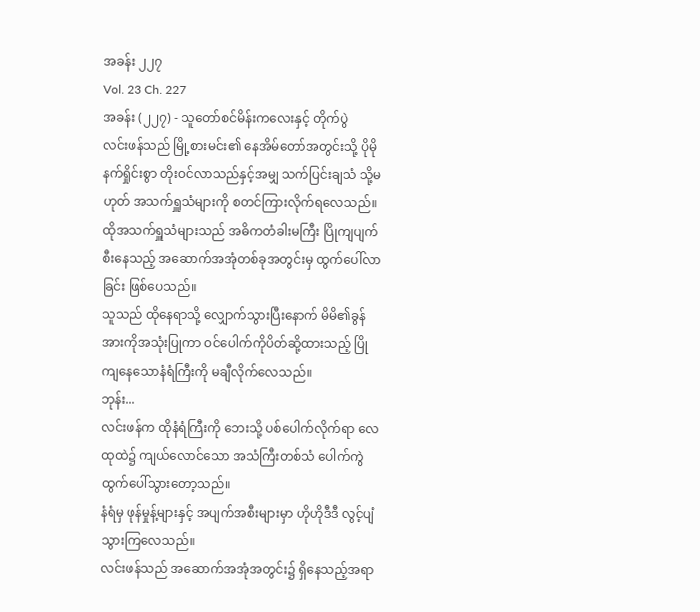အခန်း ၂၂၇
Vol. 23 Ch. 227
အခန်း (၂၂၇) - သူတော်စင်မိန်းကလေးနှင့် တိုက်ပွဲ
လင်းဖန်သည် မြို့စားမင်း၏ နေအိမ်တော်အတွင်းသို့ ပိုမိုနက်ရှိုင်းစွာ တိုးဝင်လာသည်နှင့်အမျှ သက်ပြင်းချသံ သို့မဟုတ် အသက်ရှူသံများကို စတင်ကြားလိုက်ရလေသည်။
ထိုအသက်ရှူသံများသည် အဓိကတံခါးမကြီး ပြိုကျပျက်စီးနေသည့် အဆောက်အအုံတစ်ခုအတွင်းမှ ထွက်ပေါ်လာခြင်း ဖြစ်ပေသည်။
သူသည် ထိုနေရာသို့ လျှောက်သွားပြီးနောက် မိမိ၏ခွန်အားကိုအသုံးပြုကာ ဝင်ပေါက်ကိုပိတ်ဆို့ထားသည့် ပြိုကျနေသောနံရံကြီးကို မချီလိုက်လေသည်။
ဘုန်း...
လင်းဖန်က ထိုနံရံကြီးကို ဘေးသို့ ပစ်ပေါက်လိုက်ရာ လေထုထဲ၌ ကျယ်လောင်သော အသံကြီးတစ်သံ ပေါက်ကွဲထွက်ပေါ်သွားတော့သည်။
နံရံမှ ဖုန်မှုန့်များနှင့် အပျက်အစီးများမှာ ဟိုဟိုဒီဒီ လွင့်ပျံသွားကြလေသည်။
လင်းဖန်သည် အဆောက်အအုံအတွင်း၌ ရှိနေသည့်အရာ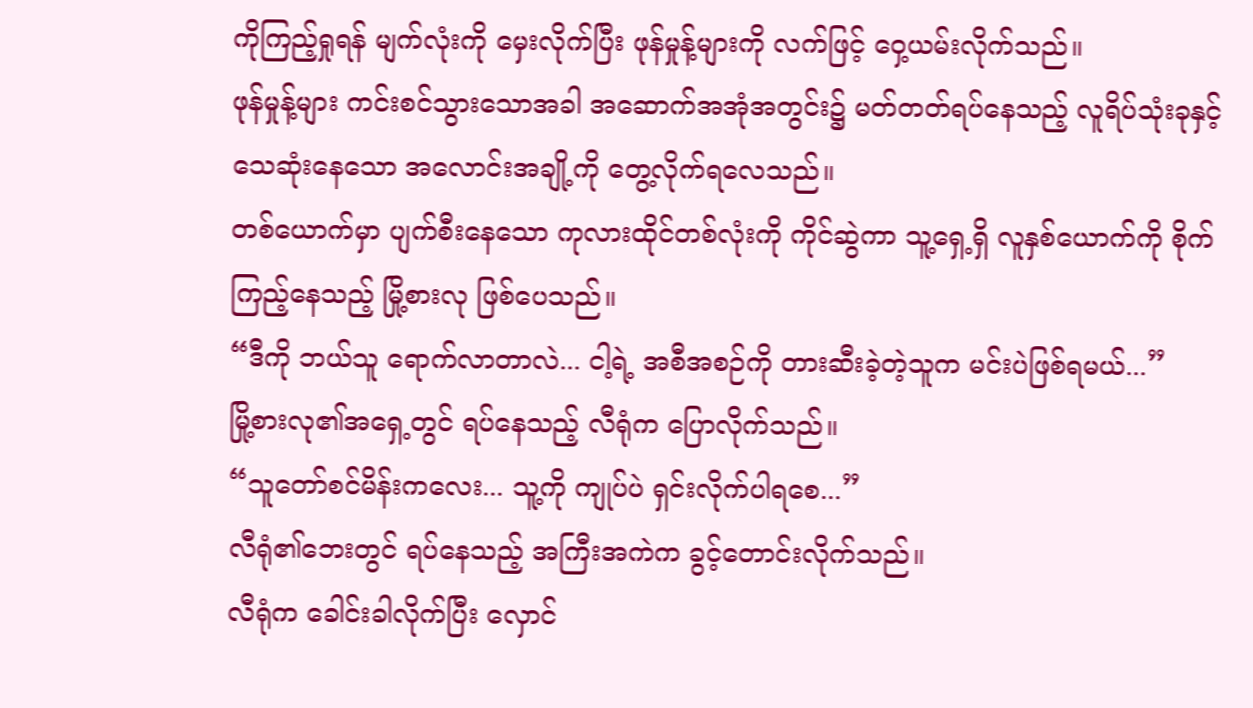ကိုကြည့်ရှုရန် မျက်လုံးကို မှေးလိုက်ပြီး ဖုန်မှုန့်များကို လက်ဖြင့် ဝှေ့ယမ်းလိုက်သည်။
ဖုန်မှုန့်များ ကင်းစင်သွားသောအခါ အဆောက်အအုံအတွင်း၌ မတ်တတ်ရပ်နေသည့် လူရိပ်သုံးခုနှင့် သေဆုံးနေသော အလောင်းအချို့ကို တွေ့လိုက်ရလေသည်။
တစ်ယောက်မှာ ပျက်စီးနေသော ကုလားထိုင်တစ်လုံးကို ကိုင်ဆွဲကာ သူ့ရှေ့ရှိ လူနှစ်ယောက်ကို စိုက်ကြည့်နေသည့် မြို့စားလု ဖြစ်ပေသည်။
“ဒီကို ဘယ်သူ ရောက်လာတာလဲ... ငါ့ရဲ့ အစီအစဉ်ကို တားဆီးခဲ့တဲ့သူက မင်းပဲဖြစ်ရမယ်...”
မြို့စားလု၏အရှေ့တွင် ရပ်နေသည့် လီရုံက ပြောလိုက်သည်။
“သူတော်စင်မိန်းကလေး... သူ့ကို ကျုပ်ပဲ ရှင်းလိုက်ပါရစေ...”
လီရုံ၏ဘေးတွင် ရပ်နေသည့် အကြီးအကဲက ခွင့်တောင်းလိုက်သည်။
လီရုံက ခေါင်းခါလိုက်ပြီး လှောင်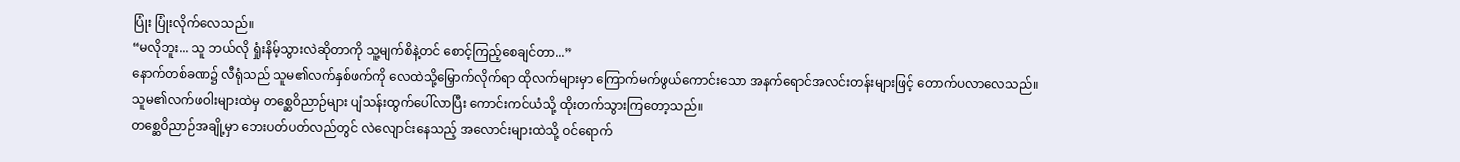ပြုံး ပြုံးလိုက်လေသည်။
“မလိုဘူး... သူ ဘယ်လို ရှုံးနိမ့်သွားလဲဆိုတာကို သူ့မျက်စိနဲ့တင် စောင့်ကြည့်စေချင်တာ...”
နောက်တစ်ခဏ၌ လီရုံသည် သူမ၏လက်နှစ်ဖက်ကို လေထဲသို့မြှောက်လိုက်ရာ ထိုလက်များမှာ ကြောက်မက်ဖွယ်ကောင်းသော အနက်ရောင်အလင်းတန်းများဖြင့် တောက်ပလာလေသည်။
သူမ၏လက်ဖဝါးများထဲမှ တစ္ဆေဝိညာဉ်များ ပျံသန်းထွက်ပေါ်လာပြီး ကောင်းကင်ယံသို့ ထိုးတက်သွားကြတော့သည်။
တစ္ဆေဝိညာဉ်အချို့မှာ ဘေးပတ်ပတ်လည်တွင် လဲလျောင်းနေသည့် အလောင်းများထဲသို့ ဝင်ရောက်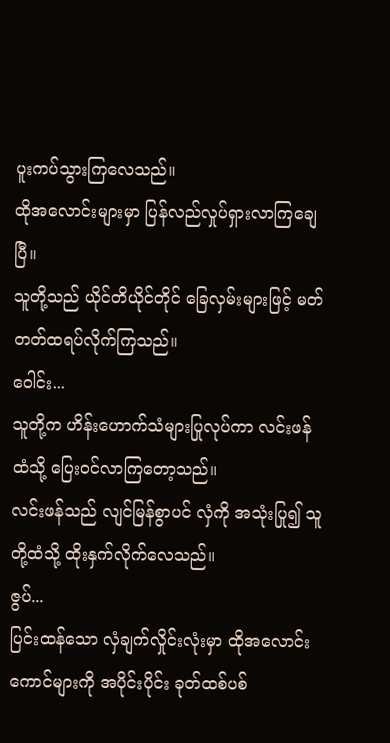ပူးကပ်သွားကြလေသည်။
ထိုအလောင်းများမှာ ပြန်လည်လှုပ်ရှားလာကြချေပြီ။
သူတို့သည် ယိုင်တိယိုင်တိုင် ခြေလှမ်းများဖြင့် မတ်တတ်ထရပ်လိုက်ကြသည်။
ဝေါင်း...
သူတို့က ဟိန်းဟောက်သံများပြုလုပ်ကာ လင်းဖန်ထံသို့ ပြေးဝင်လာကြတော့သည်။
လင်းဖန်သည် လျင်မြန်စွာပင် လှံကို အသုံးပြု၍ သူတို့ထံသို့ ထိုးနှက်လိုက်လေသည်။
ဇွပ်...
ပြင်းထန်သော လှံချက်လှိုင်းလုံးမှာ ထိုအလောင်းကောင်များကို အပိုင်းပိုင်း ခုတ်ထစ်ပစ်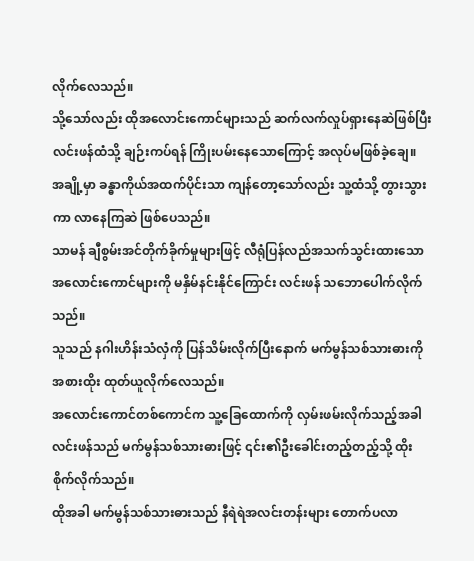လိုက်လေသည်။
သို့သော်လည်း ထိုအလောင်းကောင်များသည် ဆက်လက်လှုပ်ရှားနေဆဲဖြစ်ပြီး လင်းဖန်ထံသို့ ချဉ်းကပ်ရန် ကြိုးပမ်းနေသောကြောင့် အလုပ်မဖြစ်ခဲ့ချေ။
အချို့မှာ ခန္ဓာကိုယ်အထက်ပိုင်းသာ ကျန်တော့သော်လည်း သူ့ထံသို့ တွားသွားကာ လာနေကြဆဲ ဖြစ်ပေသည်။
သာမန် ချီစွမ်းအင်တိုက်ခိုက်မှုများဖြင့် လီရုံပြန်လည်အသက်သွင်းထားသော အလောင်းကောင်များကို မနှိမ်နင်းနိုင်ကြောင်း လင်းဖန် သဘောပေါက်လိုက်သည်။
သူသည် နဂါးဟိန်းသံလှံကို ပြန်သိမ်းလိုက်ပြီးနောက် မက်မွန်သစ်သားဓားကို အစားထိုး ထုတ်ယူလိုက်လေသည်။
အလောင်းကောင်တစ်ကောင်က သူ့ခြေထောက်ကို လှမ်းဖမ်းလိုက်သည့်အခါ လင်းဖန်သည် မက်မွန်သစ်သားဓားဖြင့် ၎င်း၏ဦးခေါင်းတည့်တည့်သို့ ထိုးစိုက်လိုက်သည်။
ထိုအခါ မက်မွန်သစ်သားဓားသည် နီရဲရဲအလင်းတန်းများ တောက်ပလာ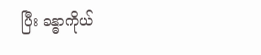ပြီး ခန္ဓာကိုယ်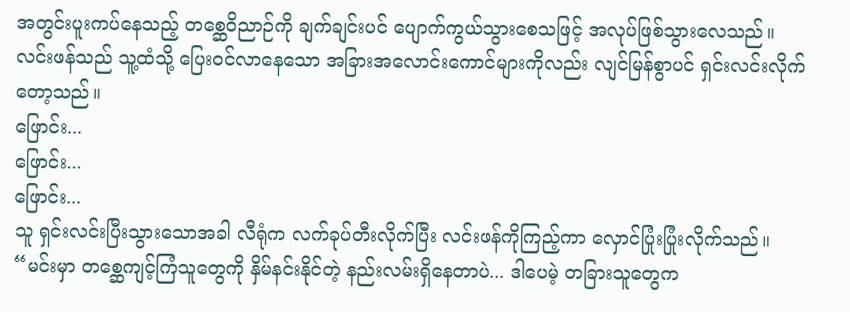အတွင်းပူးကပ်နေသည့် တစ္ဆေဝိညာဉ်ကို ချက်ချင်းပင် ပျောက်ကွယ်သွားစေသဖြင့် အလုပ်ဖြစ်သွားလေသည်။
လင်းဖန်သည် သူ့ထံသို့ ပြေးဝင်လာနေသော အခြားအလောင်းကောင်များကိုလည်း လျင်မြန်စွာပင် ရှင်းလင်းလိုက်တော့သည်။
ဖြောင်း...
ဖြောင်း...
ဖြောင်း...
သူ ရှင်းလင်းပြီးသွားသောအခါ လီရုံက လက်ခုပ်တီးလိုက်ပြီး လင်းဖန်ကိုကြည့်ကာ လှောင်ပြုံးပြုံးလိုက်သည်။
“မင်းမှာ တစ္ဆေကျင့်ကြံသူတွေကို နှိမ်နင်းနိုင်တဲ့ နည်းလမ်းရှိနေတာပဲ... ဒါပေမဲ့ တခြားသူတွေက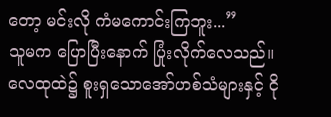တော့ မင်းလို ကံမကောင်းကြဘူး...”
သူမက ပြောပြီးနောက် ပြုံးလိုက်လေသည်။
လေထုထဲ၌ စူးရှသောအော်ဟစ်သံများနှင့် ငို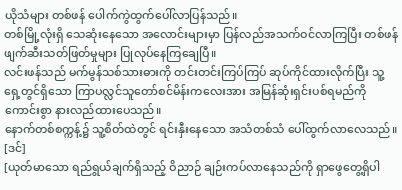ယိုသံများ တစ်ဖန် ပေါက်ကွဲထွက်ပေါ်လာပြန်သည်။
တစ်မြို့လုံးရှိ သေဆုံးနေသော အလောင်းများမှာ ပြန်လည်အသက်ဝင်လာကြပြီး တစ်ဖန် ဖျက်ဆီးသတ်ဖြတ်မှုများ ပြုလုပ်နေကြချေပြီ။
လင်းဖန်သည် မက်မွန်သစ်သားဓားကို တင်းတင်းကြပ်ကြပ် ဆုပ်ကိုင်ထားလိုက်ပြီး သူ့ရှေ့တွင်ရှိသော ကြာပလ္လင်သူတော်စင်မိန်းကလေးအား အမြန်ဆုံးရှင်းပစ်ရမည်ကို ကောင်းစွာ နားလည်ထားပေသည်။
နောက်တစ်စက္ကန့်၌ သူ့စိတ်ထဲတွင် ရင်းနှီးနေသော အသံတစ်သံ ပေါ်ထွက်လာလေသည်။
[ဒင်]
[ယုတ်မာသော ရည်ရွယ်ချက်ရှိသည့် ဝိညာဉ် ချဉ်းကပ်လာနေသည်ကို ရှာဖွေတွေ့ရှိပါ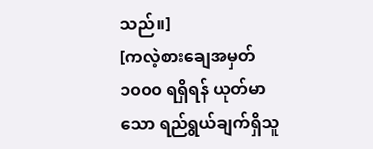သည်။]
[ကလဲ့စားချေအမှတ် ၁၀၀၀ ရရှိရန် ယုတ်မာသော ရည်ရွယ်ချက်ရှိသူ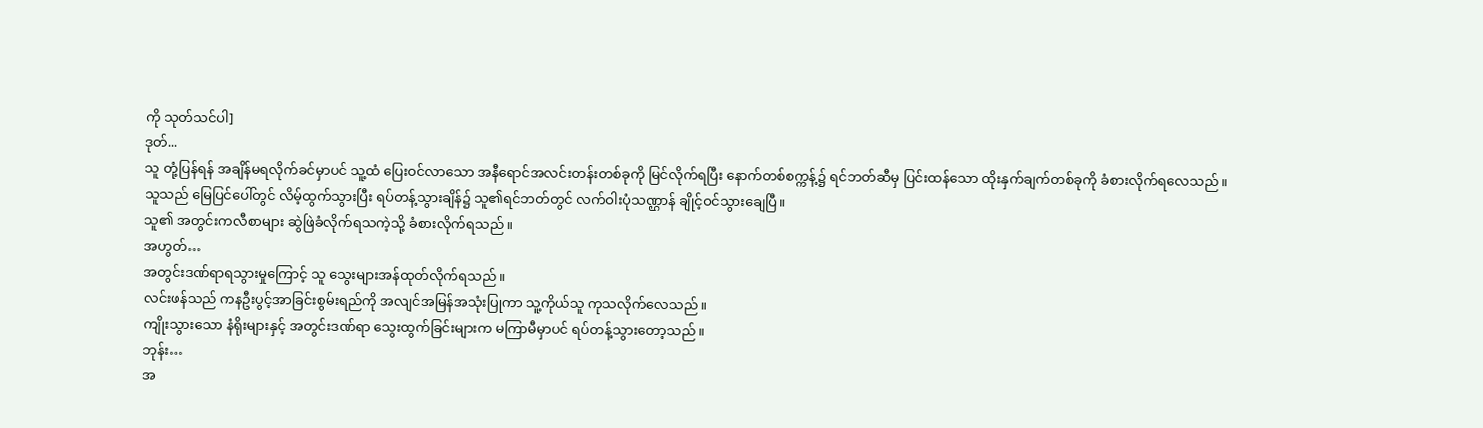ကို သုတ်သင်ပါ]
ဒုတ်...
သူ တုံ့ပြန်ရန် အချိန်မရလိုက်ခင်မှာပင် သူ့ထံ ပြေးဝင်လာသော အနီရောင်အလင်းတန်းတစ်ခုကို မြင်လိုက်ရပြီး နောက်တစ်စက္ကန့်၌ ရင်ဘတ်ဆီမှ ပြင်းထန်သော ထိုးနှက်ချက်တစ်ခုကို ခံစားလိုက်ရလေသည်။
သူသည် မြေပြင်ပေါ်တွင် လိမ့်ထွက်သွားပြီး ရပ်တန့်သွားချိန်၌ သူ၏ရင်ဘတ်တွင် လက်ဝါးပုံသဏ္ဌာန် ချိုင့်ဝင်သွားချေပြီ။
သူ၏ အတွင်းကလီစာများ ဆွဲဖြဲခံလိုက်ရသကဲ့သို့ ခံစားလိုက်ရသည်။
အဟွတ်…
အတွင်းဒဏ်ရာရသွားမှုကြောင့် သူ သွေးများအန်ထုတ်လိုက်ရသည်။
လင်းဖန်သည် ကနဦးပွင့်အာခြင်းစွမ်းရည်ကို အလျင်အမြန်အသုံးပြုကာ သူ့ကိုယ်သူ ကုသလိုက်လေသည်။
ကျိုးသွားသော နံရိုးများနှင့် အတွင်းဒဏ်ရာ သွေးထွက်ခြင်းများက မကြာမီမှာပင် ရပ်တန့်သွားတော့သည်။
ဘုန်း…
အ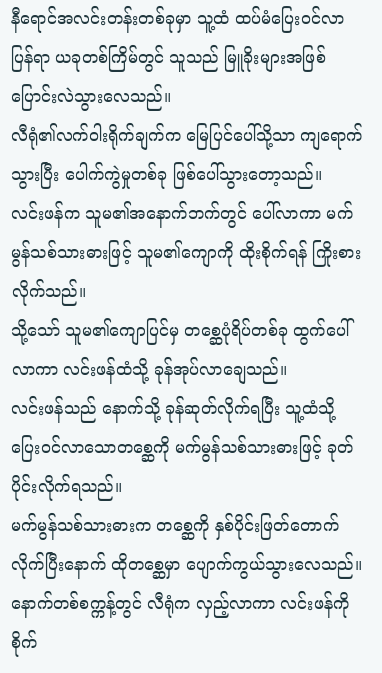နီရောင်အလင်းတန်းတစ်ခုမှာ သူ့ထံ ထပ်မံပြေးဝင်လာပြန်ရာ ယခုတစ်ကြိမ်တွင် သူသည် မြူခိုးများအဖြစ် ပြောင်းလဲသွားလေသည်။
လီရုံ၏လက်ဝါးရိုက်ချက်က မြေပြင်ပေါ်သို့သာ ကျရောက်သွားပြီး ပေါက်ကွဲမှုတစ်ခု ဖြစ်ပေါ်သွားတော့သည်။
လင်းဖန်က သူမ၏အနောက်ဘက်တွင် ပေါ်လာကာ မက်မွန်သစ်သားဓားဖြင့် သူမ၏ကျောကို ထိုးစိုက်ရန် ကြိုးစားလိုက်သည်။
သို့သော် သူမ၏ကျောပြင်မှ တစ္ဆေပုံရိပ်တစ်ခု ထွက်ပေါ်လာကာ လင်းဖန်ထံသို့ ခုန်အုပ်လာချေသည်။
လင်းဖန်သည် နောက်သို့ ခုန်ဆုတ်လိုက်ရပြီး သူ့ထံသို့ ပြေးဝင်လာသောတစ္ဆေကို မက်မွန်သစ်သားဓားဖြင့် ခုတ်ပိုင်းလိုက်ရသည်။
မက်မွန်သစ်သားဓားက တစ္ဆေကို နှစ်ပိုင်းဖြတ်တောက်လိုက်ပြီးနောက် ထိုတစ္ဆေမှာ ပျောက်ကွယ်သွားလေသည်။
နောက်တစ်စက္ကန့်တွင် လီရုံက လှည့်လာကာ လင်းဖန်ကို စိုက်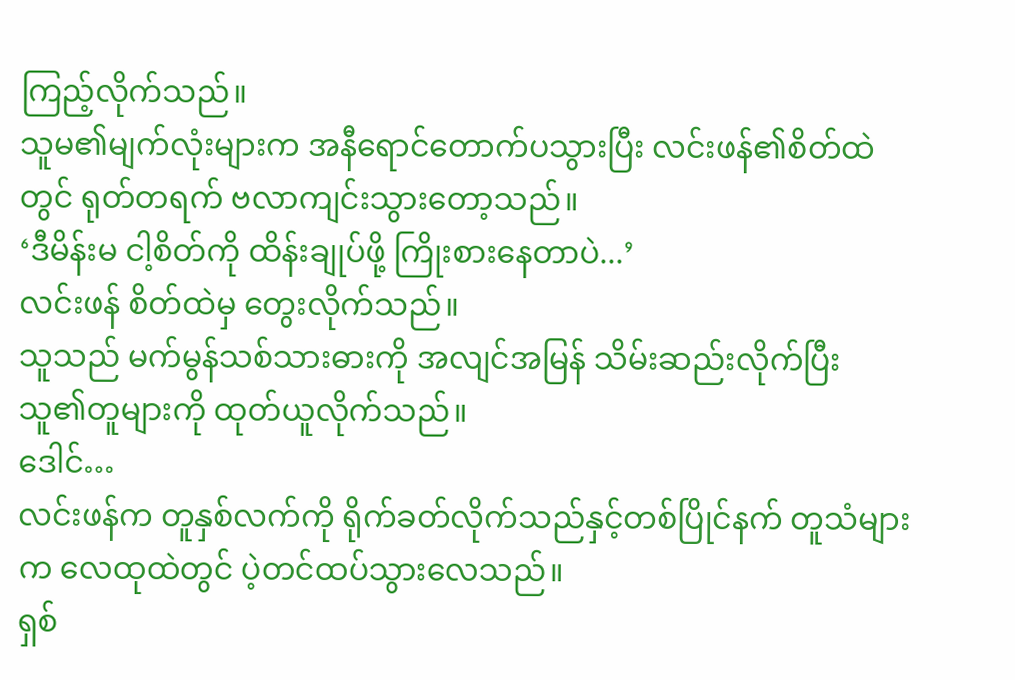ကြည့်လိုက်သည်။
သူမ၏မျက်လုံးများက အနီရောင်တောက်ပသွားပြီး လင်းဖန်၏စိတ်ထဲတွင် ရုတ်တရက် ဗလာကျင်းသွားတော့သည်။
‘ဒီမိန်းမ ငါ့စိတ်ကို ထိန်းချုပ်ဖို့ ကြိုးစားနေတာပဲ...’
လင်းဖန် စိတ်ထဲမှ တွေးလိုက်သည်။
သူသည် မက်မွန်သစ်သားဓားကို အလျင်အမြန် သိမ်းဆည်းလိုက်ပြီး သူ၏တူများကို ထုတ်ယူလိုက်သည်။
ဒေါင်…
လင်းဖန်က တူနှစ်လက်ကို ရိုက်ခတ်လိုက်သည်နှင့်တစ်ပြိုင်နက် တူသံများက လေထုထဲတွင် ပဲ့တင်ထပ်သွားလေသည်။
ရှစ်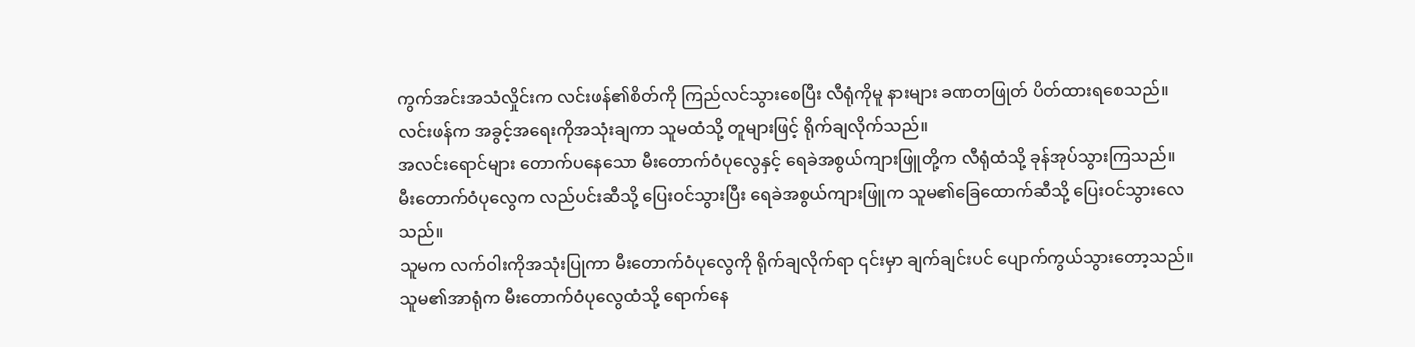ကွက်အင်းအသံလှိုင်းက လင်းဖန်၏စိတ်ကို ကြည်လင်သွားစေပြီး လီရုံကိုမူ နားများ ခဏတဖြုတ် ပိတ်ထားရစေသည်။
လင်းဖန်က အခွင့်အရေးကိုအသုံးချကာ သူမထံသို့ တူများဖြင့် ရိုက်ချလိုက်သည်။
အလင်းရောင်များ တောက်ပနေသော မီးတောက်ဝံပုလွေနှင့် ရေခဲအစွယ်ကျားဖြူတို့က လီရုံထံသို့ ခုန်အုပ်သွားကြသည်။
မီးတောက်ဝံပုလွေက လည်ပင်းဆီသို့ ပြေးဝင်သွားပြီး ရေခဲအစွယ်ကျားဖြူက သူမ၏ခြေထောက်ဆီသို့ ပြေးဝင်သွားလေသည်။
သူမက လက်ဝါးကိုအသုံးပြုကာ မီးတောက်ဝံပုလွေကို ရိုက်ချလိုက်ရာ ၎င်းမှာ ချက်ချင်းပင် ပျောက်ကွယ်သွားတော့သည်။
သူမ၏အာရုံက မီးတောက်ဝံပုလွေထံသို့ ရောက်နေ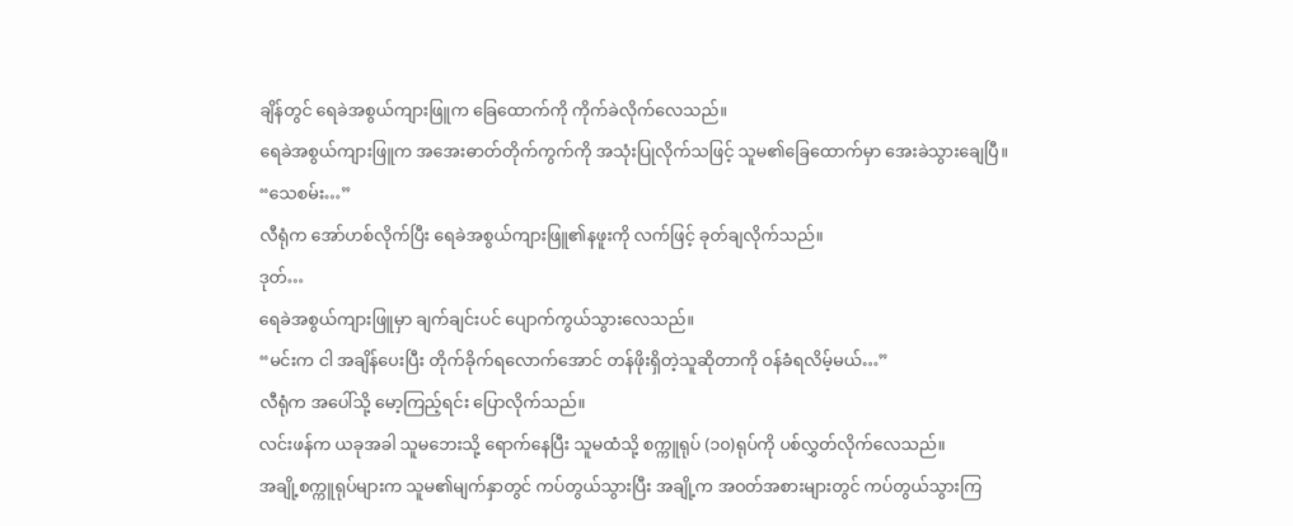ချိန်တွင် ရေခဲအစွယ်ကျားဖြူက ခြေထောက်ကို ကိုက်ခဲလိုက်လေသည်။
ရေခဲအစွယ်ကျားဖြူက အအေးဓာတ်တိုက်ကွက်ကို အသုံးပြုလိုက်သဖြင့် သူမ၏ခြေထောက်မှာ အေးခဲသွားချေပြီ။
“သေစမ်း…”
လီရုံက အော်ဟစ်လိုက်ပြီး ရေခဲအစွယ်ကျားဖြူ၏နဖူးကို လက်ဖြင့် ခုတ်ချလိုက်သည်။
ဒုတ်…
ရေခဲအစွယ်ကျားဖြူမှာ ချက်ချင်းပင် ပျောက်ကွယ်သွားလေသည်။
“မင်းက ငါ အချိန်ပေးပြီး တိုက်ခိုက်ရလောက်အောင် တန်ဖိုးရှိတဲ့သူဆိုတာကို ဝန်ခံရလိမ့်မယ်…”
လီရုံက အပေါ်သို့ မော့ကြည့်ရင်း ပြောလိုက်သည်။
လင်းဖန်က ယခုအခါ သူမဘေးသို့ ရောက်နေပြီး သူမထံသို့ စက္ကူရုပ် (၁၀)ရုပ်ကို ပစ်လွှတ်လိုက်လေသည်။
အချို့စက္ကူရုပ်များက သူမ၏မျက်နှာတွင် ကပ်တွယ်သွားပြီး အချို့က အဝတ်အစားများတွင် ကပ်တွယ်သွားကြ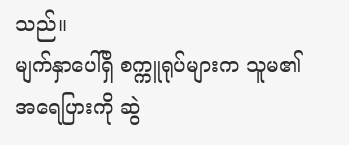သည်။
မျက်နှာပေါ်ရှိ စက္ကူရုပ်များက သူမ၏အရေပြားကို ဆွဲ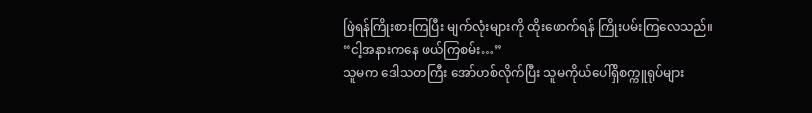ဖြဲရန်ကြိုးစားကြပြီး မျက်လုံးများကို ထိုးဖောက်ရန် ကြိုးပမ်းကြလေသည်။
“ငါ့အနားကနေ ဖယ်ကြစမ်း…”
သူမက ဒေါသတကြီး အော်ဟစ်လိုက်ပြီး သူမကိုယ်ပေါ်ရှိစက္ကူရုပ်များ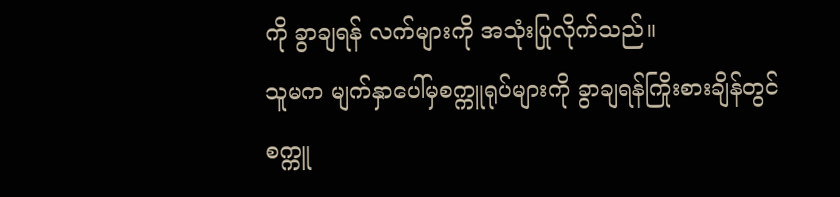ကို ခွာချရန် လက်များကို အသုံးပြုလိုက်သည်။
သူမက မျက်နှာပေါ်မှစက္ကူရုပ်များကို ခွာချရန်ကြိုးစားချိန်တွင် စက္ကူ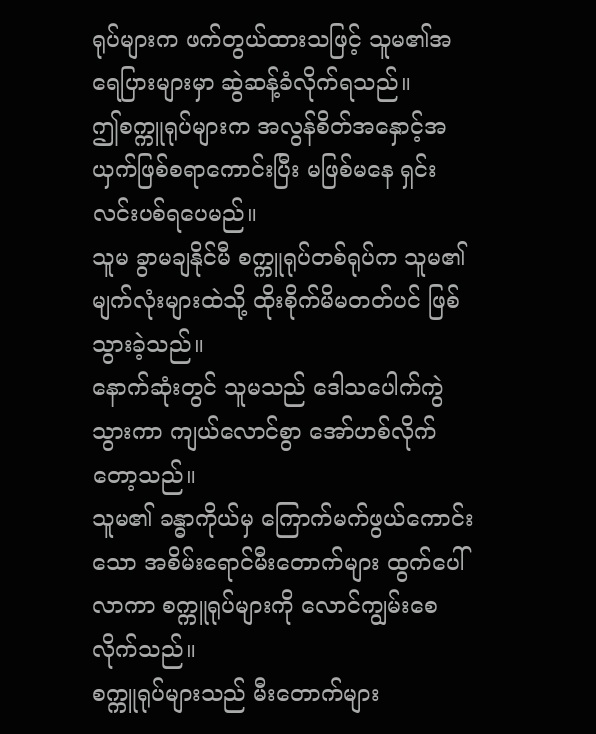ရုပ်များက ဖက်တွယ်ထားသဖြင့် သူမ၏အရေပြားများမှာ ဆွဲဆန့်ခံလိုက်ရသည်။
ဤစက္ကူရုပ်များက အလွန်စိတ်အနှောင့်အယှက်ဖြစ်စရာကောင်းပြီး မဖြစ်မနေ ရှင်းလင်းပစ်ရပေမည်။
သူမ ခွာမချနိုင်မီ စက္ကူရုပ်တစ်ရုပ်က သူမ၏မျက်လုံးများထဲသို့ ထိုးစိုက်မိမတတ်ပင် ဖြစ်သွားခဲ့သည်။
နောက်ဆုံးတွင် သူမသည် ဒေါသပေါက်ကွဲသွားကာ ကျယ်လောင်စွာ အော်ဟစ်လိုက်တော့သည်။
သူမ၏ ခန္ဓာကိုယ်မှ ကြောက်မက်ဖွယ်ကောင်းသော အစိမ်းရောင်မီးတောက်များ ထွက်ပေါ်လာကာ စက္ကူရုပ်များကို လောင်ကျွမ်းစေလိုက်သည်။
စက္ကူရုပ်များသည် မီးတောက်များ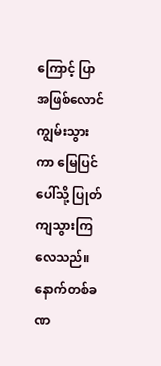ကြောင့် ပြာအဖြစ်လောင်ကျွမ်းသွားကာ မြေပြင်ပေါ်သို့ ပြုတ်ကျသွားကြလေသည်။
နောက်တစ်ခဏ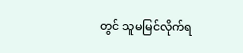တွင် သူမမြင်လိုက်ရ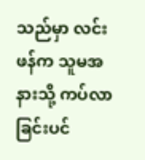သည်မှာ လင်းဖန်က သူမအနားသို့ ကပ်လာခြင်းပင်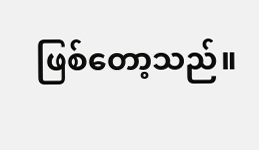ဖြစ်တော့သည်။